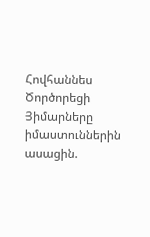Հովհաննես Ծործորեցի
Յիմարները իմաստուններին ասացին.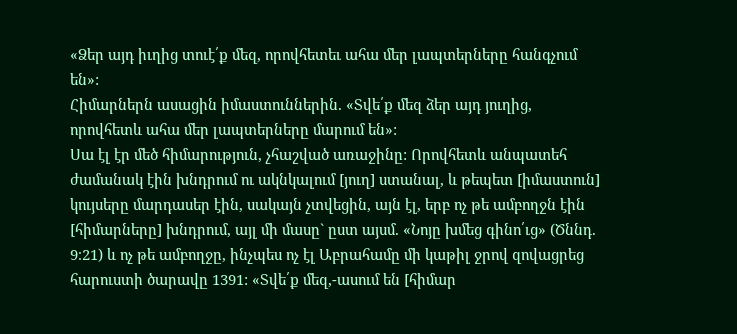«Ձեր այդ իւղից տուէ՛ք մեզ, որովհետեւ ահա մեր լապտերները հանգչում են»:
Հիմարներն ասացին իմաստուններին. «Տվե՛ք մեզ ձեր այդ յուղից, որովհետև ահա մեր լապտերները մարում են»:
Սա էլ էր մեծ հիմարություն, չհաշված առաջինը: Որովհետև անպատեհ ժամանակ էին խնդրում ու ակնկալում [յուղ] ստանալ, և թեպետ [իմաստուն] կույսերը մարդասեր էին, սակայն չտվեցին, այն էլ, երբ ոչ թե ամբողջն էին [հիմարները] խնդրում, այլ մի մասը` ըստ այսմ. «Նոյը խմեց գինո՛ւց» (Ծննդ. 9։21) և ոչ թե ամբողջը, ինչպես ոչ էլ Աբրահամը մի կաթիլ ջրով զովացրեց հարուստի ծարավը 1391: «Տվե՛ք մեզ,-ասում են [հիմար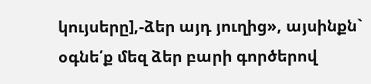կույսերը],-ձեր այդ յուղից», այսինքն` օգնե՛ք մեզ ձեր բարի գործերով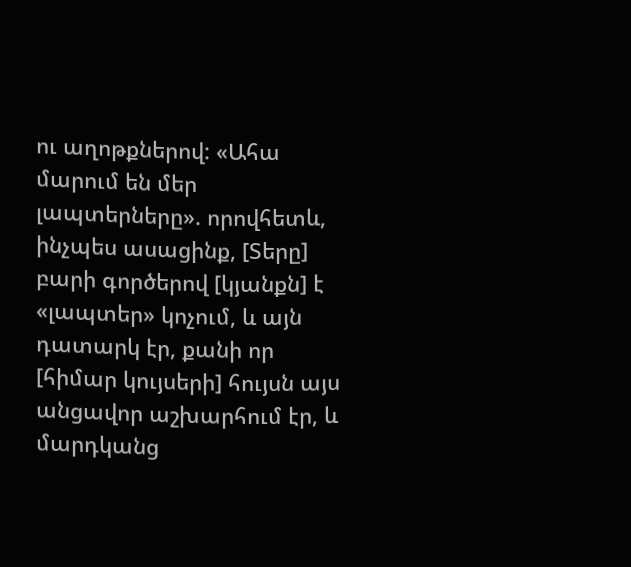ու աղոթքներով: «Ահա մարում են մեր լապտերները». որովհետև, ինչպես ասացինք, [Տերը] բարի գործերով [կյանքն] է «լապտեր» կոչում, և այն դատարկ էր, քանի որ [հիմար կույսերի] հույսն այս անցավոր աշխարհում էր, և մարդկանց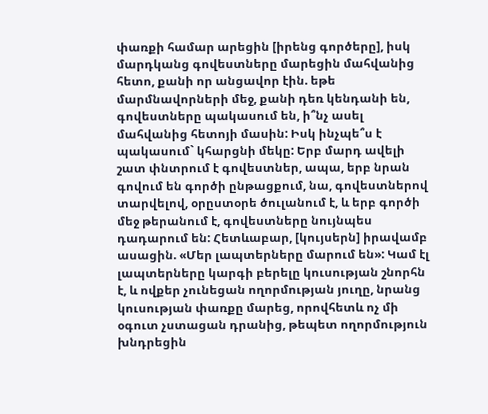փառքի համար արեցին [իրենց գործերը], իսկ մարդկանց գովեստները մարեցին մահվանից հետո, քանի որ անցավոր էին. եթե մարմնավորների մեջ, քանի դեռ կենդանի են, գովեստները պակասում են, ի՞նչ ասել մահվանից հետոյի մասին: Իսկ ինչպե՞ս է պակասում` կհարցնի մեկը: Երբ մարդ ավելի շատ փնտրում է գովեստներ, ապա, երբ նրան գովում են գործի ընթացքում, նա, գովեստներով տարվելով, օրըստօրե ծուլանում է, և երբ գործի մեջ թերանում է, գովեստները նույնպես դադարում են: Հետևաբար, [կույսերն] իրավամբ ասացին. «Մեր լապտերները մարում են»: Կամ էլ լապտերները կարգի բերելը կուսության շնորհն է, և ովքեր չունեցան ողորմության յուղը, նրանց կուսության փառքը մարեց, որովհետև ոչ մի օգուտ չստացան դրանից, թեպետ ողորմություն խնդրեցին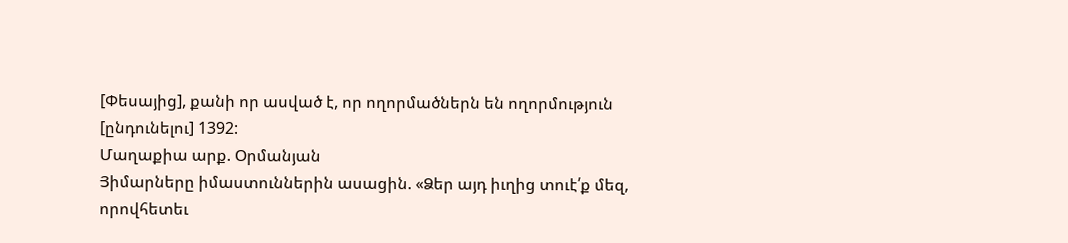[Փեսայից], քանի որ ասված է, որ ողորմածներն են ողորմություն [ընդունելու] 1392:
Մաղաքիա արք. Օրմանյան
Յիմարները իմաստուններին ասացին. «Ձեր այդ իւղից տուէ՛ք մեզ, որովհետեւ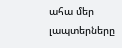ահա մեր լապտերները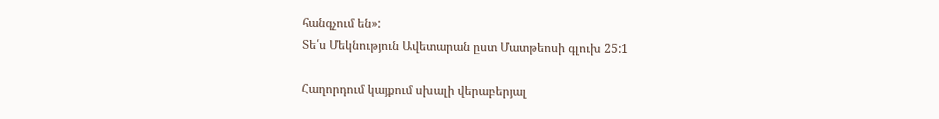հանգչում են»:
Տե՛ս Մեկնություն Ավետարան ըստ Մատթեոսի գլուխ 25:1

Հաղորդում կայքում սխալի վերաբերյալ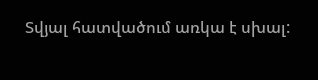Տվյալ հատվածում առկա է սխալ: